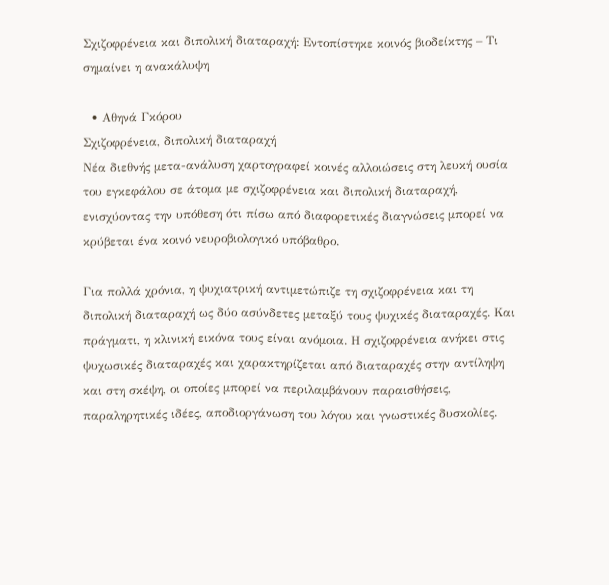Σχιζοφρένεια και διπολική διαταραχή: Εντοπίστηκε κοινός βιοδείκτης – Τι σημαίνει η ανακάλυψη

  • Αθηνά Γκόρου
Σχιζοφρένεια, διπολική διαταραχή
Νέα διεθνής μετα-ανάλυση χαρτογραφεί κοινές αλλοιώσεις στη λευκή ουσία του εγκεφάλου σε άτομα με σχιζοφρένεια και διπολική διαταραχή, ενισχύοντας την υπόθεση ότι πίσω από διαφορετικές διαγνώσεις μπορεί να κρύβεται ένα κοινό νευροβιολογικό υπόβαθρο.

Για πολλά χρόνια, η ψυχιατρική αντιμετώπιζε τη σχιζοφρένεια και τη διπολική διαταραχή ως δύο ασύνδετες μεταξύ τους ψυχικές διαταραχές. Και πράγματι, η κλινική εικόνα τους είναι ανόμοια. Η σχιζοφρένεια ανήκει στις ψυχωσικές διαταραχές και χαρακτηρίζεται από διαταραχές στην αντίληψη και στη σκέψη, οι οποίες μπορεί να περιλαμβάνουν παραισθήσεις, παραληρητικές ιδέες, αποδιοργάνωση του λόγου και γνωστικές δυσκολίες.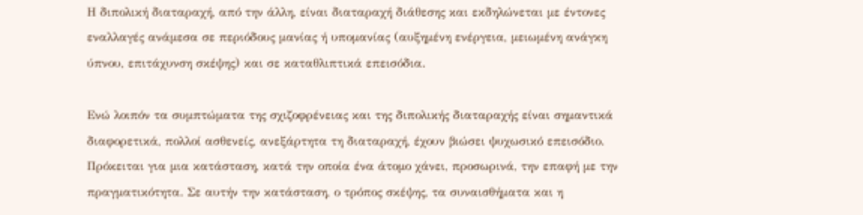Η διπολική διαταραχή, από την άλλη, είναι διαταραχή διάθεσης και εκδηλώνεται με έντονες εναλλαγές ανάμεσα σε περιόδους μανίας ή υπομανίας (αυξημένη ενέργεια, μειωμένη ανάγκη ύπνου, επιτάχυνση σκέψης) και σε καταθλιπτικά επεισόδια.

Ενώ λοιπόν τα συμπτώματα της σχιζοφρένειας και της διπολικής διαταραχής είναι σημαντικά διαφορετικά, πολλοί ασθενείς, ανεξάρτητα τη διαταραχή, έχουν βιώσει ψυχωσικό επεισόδιο. Πρόκειται για μια κατάσταση, κατά την οποία ένα άτομο χάνει, προσωρινά, την επαφή με την πραγματικότητα. Σε αυτήν την κατάσταση, ο τρόπος σκέψης, τα συναισθήματα και η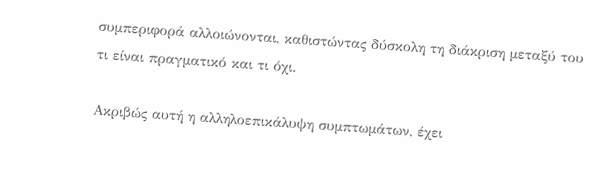συμπεριφορά αλλοιώνονται, καθιστώντας δύσκολη τη διάκριση μεταξύ του τι είναι πραγματικό και τι όχι.

Ακριβώς αυτή η αλληλοεπικάλυψη συμπτωμάτων, έχει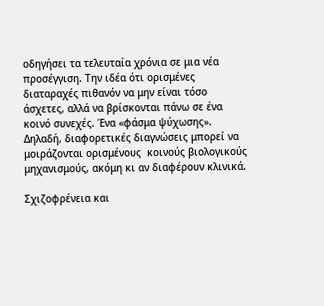οδηγήσει τα τελευταία χρόνια σε μια νέα προσέγγιση. Την ιδέα ότι ορισμένες διαταραχές πιθανόν να μην είναι τόσο άσχετες, αλλά να βρίσκονται πάνω σε ένα κοινό συνεχές. Ένα «φάσμα ψύχωσης». Δηλαδή, διαφορετικές διαγνώσεις μπορεί να μοιράζονται ορισμένους  κοινούς βιολογικούς μηχανισμούς, ακόμη κι αν διαφέρουν κλινικά.

Σχιζοφρένεια και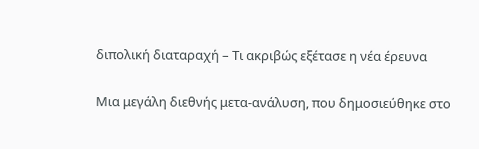διπολική διαταραχή – Τι ακριβώς εξέτασε η νέα έρευνα

Μια μεγάλη διεθνής μετα-ανάλυση, που δημοσιεύθηκε στο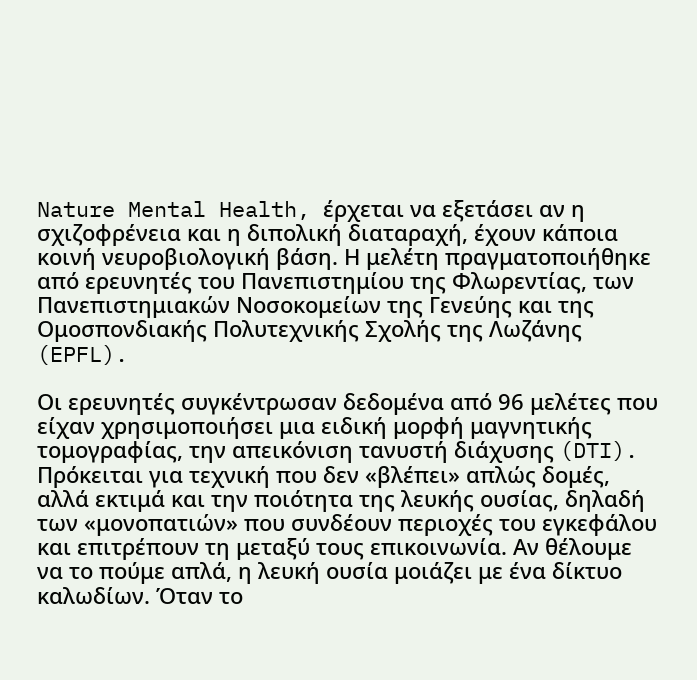Nature Mental Health, έρχεται να εξετάσει αν η σχιζοφρένεια και η διπολική διαταραχή, έχουν κάποια κοινή νευροβιολογική βάση. Η μελέτη πραγματοποιήθηκε από ερευνητές του Πανεπιστημίου της Φλωρεντίας, των Πανεπιστημιακών Νοσοκομείων της Γενεύης και της Ομοσπονδιακής Πολυτεχνικής Σχολής της Λωζάνης (EPFL).

Οι ερευνητές συγκέντρωσαν δεδομένα από 96 μελέτες που είχαν χρησιμοποιήσει μια ειδική μορφή μαγνητικής τομογραφίας, την απεικόνιση τανυστή διάχυσης (DTI). Πρόκειται για τεχνική που δεν «βλέπει» απλώς δομές, αλλά εκτιμά και την ποιότητα της λευκής ουσίας, δηλαδή των «μονοπατιών» που συνδέουν περιοχές του εγκεφάλου και επιτρέπουν τη μεταξύ τους επικοινωνία. Αν θέλουμε να το πούμε απλά, η λευκή ουσία μοιάζει με ένα δίκτυο καλωδίων. Όταν το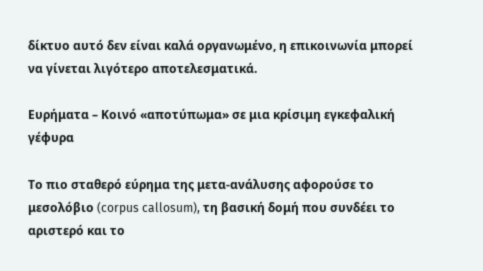δίκτυο αυτό δεν είναι καλά οργανωμένο, η επικοινωνία μπορεί να γίνεται λιγότερο αποτελεσματικά.

Ευρήματα – Κοινό «αποτύπωμα» σε μια κρίσιμη εγκεφαλική γέφυρα

Το πιο σταθερό εύρημα της μετα-ανάλυσης αφορούσε το μεσολόβιο (corpus callosum), τη βασική δομή που συνδέει το αριστερό και το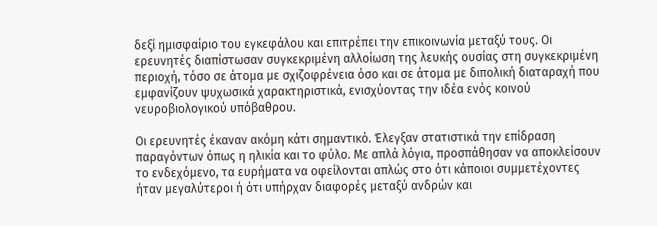δεξί ημισφαίριο του εγκεφάλου και επιτρέπει την επικοινωνία μεταξύ τους. Οι ερευνητές διαπίστωσαν συγκεκριμένη αλλοίωση της λευκής ουσίας στη συγκεκριμένη περιοχή, τόσο σε άτομα με σχιζοφρένεια όσο και σε άτομα με διπολική διαταραχή που εμφανίζουν ψυχωσικά χαρακτηριστικά, ενισχύοντας την ιδέα ενός κοινού νευροβιολογικού υπόβαθρου.

Οι ερευνητές έκαναν ακόμη κάτι σημαντικό. Έλεγξαν στατιστικά την επίδραση παραγόντων όπως η ηλικία και το φύλο. Με απλά λόγια, προσπάθησαν να αποκλείσουν το ενδεχόμενο, τα ευρήματα να οφείλονται απλώς στο ότι κάποιοι συμμετέχοντες ήταν μεγαλύτεροι ή ότι υπήρχαν διαφορές μεταξύ ανδρών και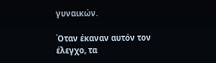γυναικών.

Όταν έκαναν αυτόν τον έλεγχο, τα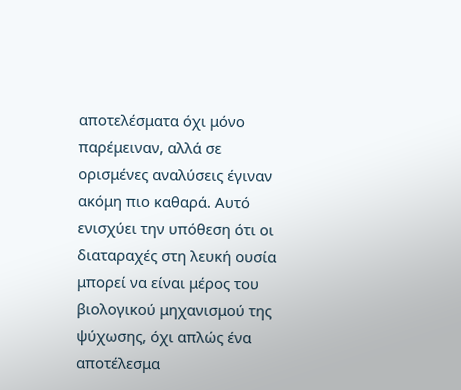αποτελέσματα όχι μόνο παρέμειναν, αλλά σε ορισμένες αναλύσεις έγιναν ακόμη πιο καθαρά. Αυτό ενισχύει την υπόθεση ότι οι διαταραχές στη λευκή ουσία μπορεί να είναι μέρος του βιολογικού μηχανισμού της ψύχωσης, όχι απλώς ένα αποτέλεσμα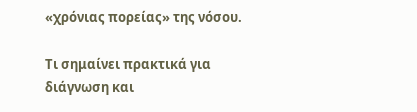«χρόνιας πορείας» της νόσου.

Τι σημαίνει πρακτικά για διάγνωση και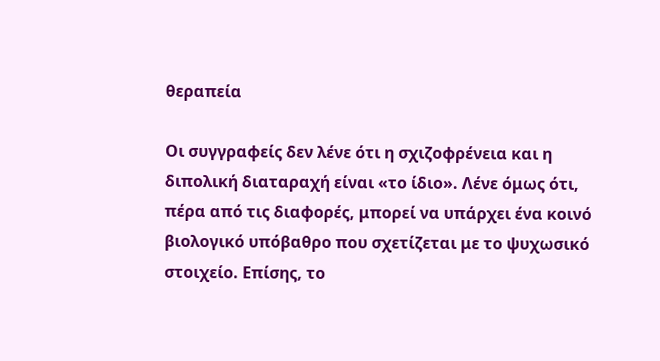θεραπεία

Οι συγγραφείς δεν λένε ότι η σχιζοφρένεια και η διπολική διαταραχή είναι «το ίδιο». Λένε όμως ότι, πέρα από τις διαφορές, μπορεί να υπάρχει ένα κοινό βιολογικό υπόβαθρο που σχετίζεται με το ψυχωσικό στοιχείο. Επίσης, το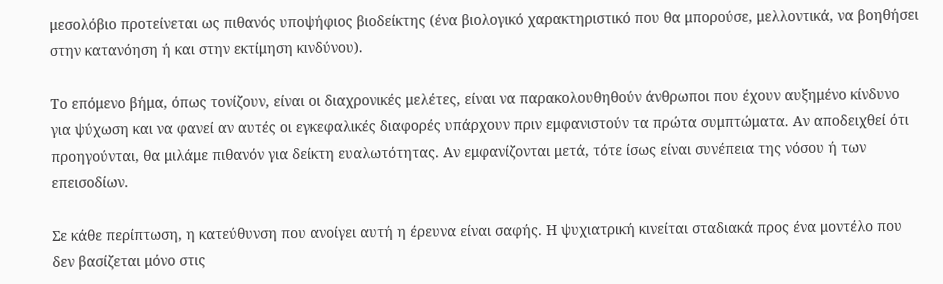μεσολόβιο προτείνεται ως πιθανός υποψήφιος βιοδείκτης (ένα βιολογικό χαρακτηριστικό που θα μπορούσε, μελλοντικά, να βοηθήσει στην κατανόηση ή και στην εκτίμηση κινδύνου).

Το επόμενο βήμα, όπως τονίζουν, είναι οι διαχρονικές μελέτες, είναι να παρακολουθηθούν άνθρωποι που έχουν αυξημένο κίνδυνο για ψύχωση και να φανεί αν αυτές οι εγκεφαλικές διαφορές υπάρχουν πριν εμφανιστούν τα πρώτα συμπτώματα. Αν αποδειχθεί ότι προηγούνται, θα μιλάμε πιθανόν για δείκτη ευαλωτότητας. Αν εμφανίζονται μετά, τότε ίσως είναι συνέπεια της νόσου ή των επεισοδίων.

Σε κάθε περίπτωση, η κατεύθυνση που ανοίγει αυτή η έρευνα είναι σαφής. Η ψυχιατρική κινείται σταδιακά προς ένα μοντέλο που δεν βασίζεται μόνο στις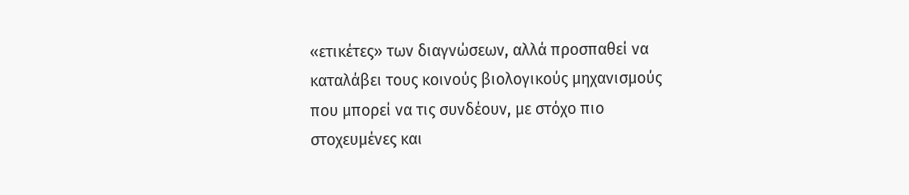«ετικέτες» των διαγνώσεων, αλλά προσπαθεί να καταλάβει τους κοινούς βιολογικούς μηχανισμούς που μπορεί να τις συνδέουν, με στόχο πιο στοχευμένες και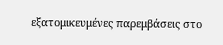εξατομικευμένες παρεμβάσεις στο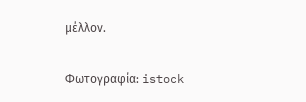μέλλον.

Φωτογραφία: istock